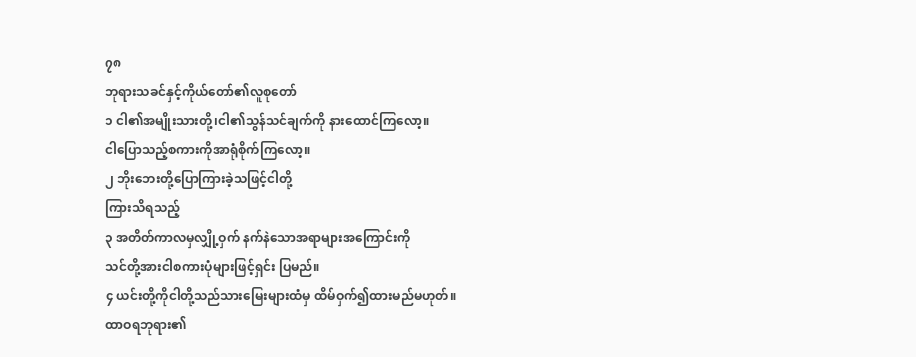၇၈
ဘုရားသခင်နှင့်ကိုယ်တော်၏လူစုတော်
၁ ငါ၏အမျိုးသားတို့၊ငါ၏သွန်သင်ချက်ကို နားထောင်ကြလော့။
ငါပြောသည့်စကားကိုအာရုံစိုက်ကြလော့။
၂ ဘိုးဘေးတို့ပြောကြားခဲ့သဖြင့်ငါတို့
ကြားသိရသည့်
၃ အတိတ်ကာလမှလျှို့ဝှက် နက်နဲသောအရာများအကြောင်းကို
သင်တို့အားငါစကားပုံများဖြင့်ရှင်း ပြမည်။
၄ ယင်းတို့ကိုငါတို့သည်သားမြေးများထံမှ ထိမ်ဝှက်၍ထားမည်မဟုတ်။
ထာဝရဘုရား၏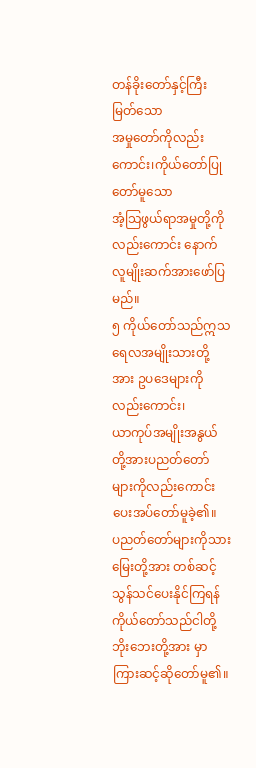တန်ခိုးတော်နှင့်ကြီးမြတ်သော
အမှုတော်ကိုလည်းကောင်း၊ကိုယ်တော်ပြုတော်မူသော
အံ့သြဖွယ်ရာအမှုတို့ကိုလည်းကောင်း နောက်လူမျိုးဆက်အားဖော်ပြမည်။
၅ ကိုယ်တော်သည်ဣသရေလအမျိုးသားတို့အား ဥပဒေများကိုလည်းကောင်း၊
ယာကုပ်အမျိုးအနွယ်တို့အားပညတ်တော် များကိုလည်းကောင်းပေးအပ်တော်မူခဲ့၏။
ပညတ်တော်များကိုသားမြေးတို့အား တစ်ဆင့်သွန်သင်ပေးနိုင်ကြရန်
ကိုယ်တော်သည်ငါတို့ဘိုးဘေးတို့အား မှာကြားဆင့်ဆိုတော်မူ၏။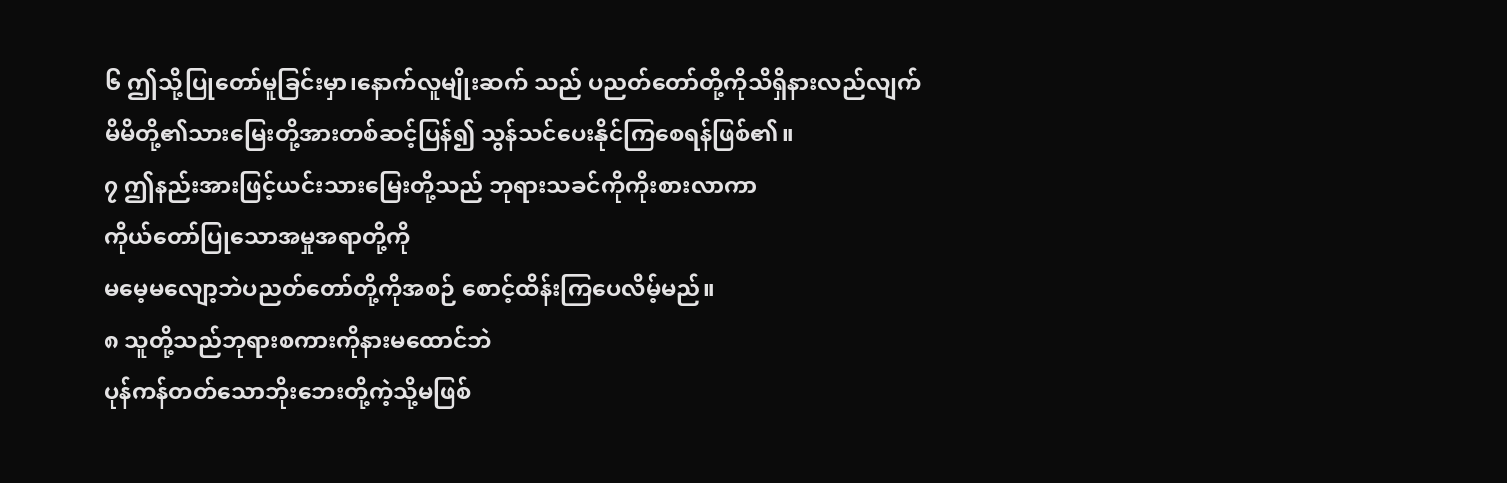၆ ဤသို့ပြုတော်မူခြင်းမှာ၊နောက်လူမျိုးဆက် သည် ပညတ်တော်တို့ကိုသိရှိနားလည်လျက်
မိမိတို့၏သားမြေးတို့အားတစ်ဆင့်ပြန်၍ သွန်သင်ပေးနိုင်ကြစေရန်ဖြစ်၏။
၇ ဤနည်းအားဖြင့်ယင်းသားမြေးတို့သည် ဘုရားသခင်ကိုကိုးစားလာကာ
ကိုယ်တော်ပြုသောအမှုအရာတို့ကို
မမေ့မလျော့ဘဲပညတ်တော်တို့ကိုအစဉ် စောင့်ထိန်းကြပေလိမ့်မည်။
၈ သူတို့သည်ဘုရားစကားကိုနားမထောင်ဘဲ
ပုန်ကန်တတ်သောဘိုးဘေးတို့ကဲ့သို့မဖြစ်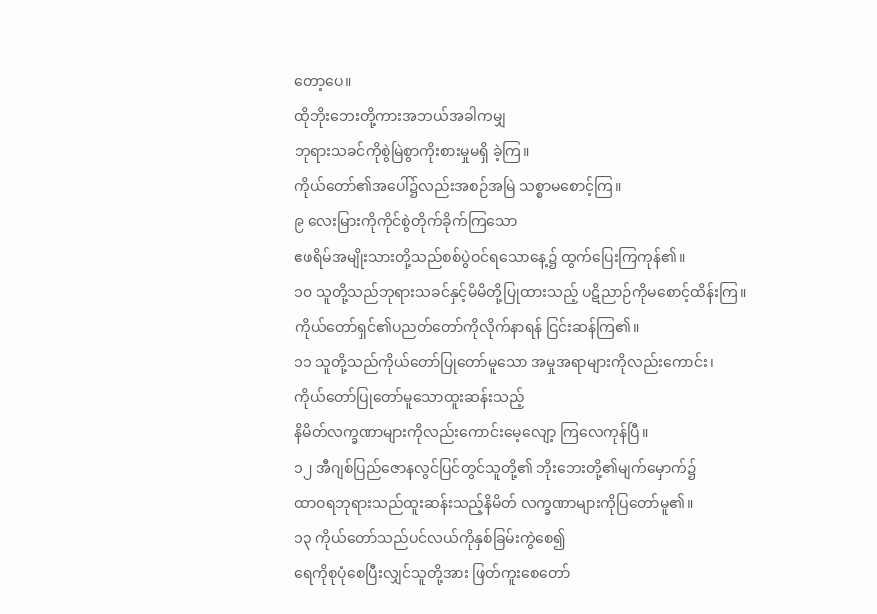တော့ပေ။
ထိုဘိုးဘေးတို့ကားအဘယ်အခါကမျှ
ဘုရားသခင်ကိုစွဲမြဲစွာကိုးစားမှုမရှိ ခဲ့ကြ။
ကိုယ်တော်၏အပေါ်၌လည်းအစဉ်အမြဲ သစ္စာမစောင့်ကြ။
၉ လေးမြားကိုကိုင်စွဲတိုက်ခိုက်ကြသော
ဧဖရိမ်အမျိုးသားတို့သည်စစ်ပွဲဝင်ရသောနေ့၌ ထွက်ပြေးကြကုန်၏။
၁၀ သူတို့သည်ဘုရားသခင်နှင့်မိမိတို့ပြုထားသည့် ပဋိညာဉ်ကိုမစောင့်ထိန်းကြ။
ကိုယ်တော်ရှင်၏ပညတ်တော်ကိုလိုက်နာရန် ငြင်းဆန်ကြ၏။
၁၁ သူတို့သည်ကိုယ်တော်ပြုတော်မူသော အမှုအရာများကိုလည်းကောင်း၊
ကိုယ်တော်ပြုတော်မူသောထူးဆန်းသည့်
နိမိတ်လက္ခဏာများကိုလည်းကောင်းမေ့လျော့ ကြလေကုန်ပြီ။
၁၂ အီဂျစ်ပြည်ဇောနလွင်ပြင်တွင်သူတို့၏ ဘိုးဘေးတို့၏မျက်မှောက်၌
ထာဝရဘုရားသည်ထူးဆန်းသည့်နိမိတ် လက္ခဏာများကိုပြတော်မူ၏။
၁၃ ကိုယ်တော်သည်ပင်လယ်ကိုနှစ်ခြမ်းကွဲစေ၍
ရေကိုစုပုံစေပြီးလျှင်သူတို့အား ဖြတ်ကူးစေတော်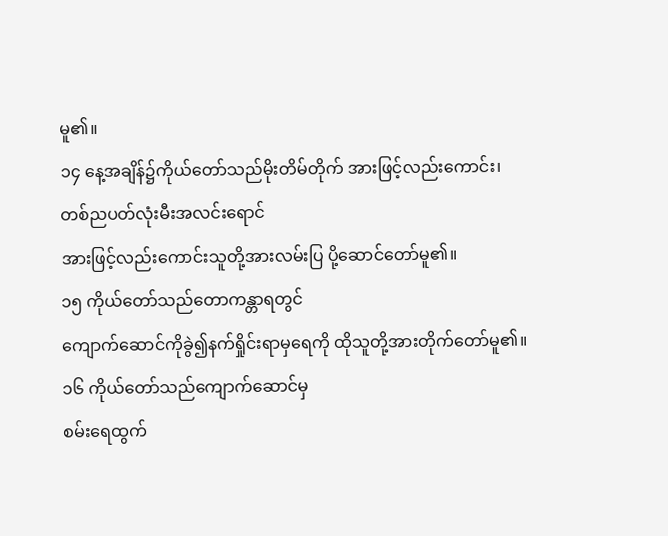မူ၏။
၁၄ နေ့အချိန်၌ကိုယ်တော်သည်မိုးတိမ်တိုက် အားဖြင့်လည်းကောင်း၊
တစ်ညပတ်လုံးမီးအလင်းရောင်
အားဖြင့်လည်းကောင်းသူတို့အားလမ်းပြ ပို့ဆောင်တော်မူ၏။
၁၅ ကိုယ်တော်သည်တောကန္တာရတွင်
ကျောက်ဆောင်ကိုခွဲ၍နက်ရှိုင်းရာမှရေကို ထိုသူတို့အားတိုက်တော်မူ၏။
၁၆ ကိုယ်တော်သည်ကျောက်ဆောင်မှ
စမ်းရေထွက်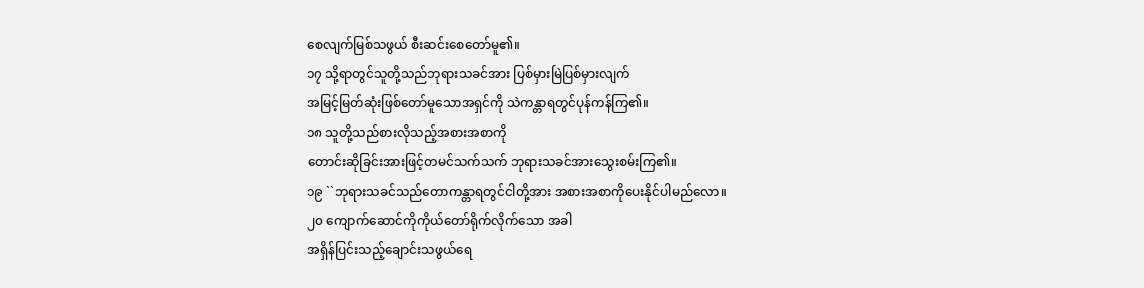စေလျက်မြစ်သဖွယ် စီးဆင်းစေတော်မူ၏။
၁၇ သို့ရာတွင်သူတို့သည်ဘုရားသခင်အား ပြစ်မှားမြဲပြစ်မှားလျက်
အမြင့်မြတ်ဆုံးဖြစ်တော်မူသောအရှင်ကို သဲကန္တာရတွင်ပုန်ကန်ကြ၏။
၁၈ သူတို့သည်စားလိုသည့်အစားအစာကို
တောင်းဆိုခြင်းအားဖြင့်တမင်သက်သက် ဘုရားသခင်အားသွေးစမ်းကြ၏။
၁၉ ``ဘုရားသခင်သည်တောကန္တာရတွင်ငါတို့အား အစားအစာကိုပေးနိုင်ပါမည်လော။
၂၀ ကျောက်ဆောင်ကိုကိုယ်တော်ရိုက်လိုက်သော အခါ
အရှိန်ပြင်းသည့်ချောင်းသဖွယ်ရေ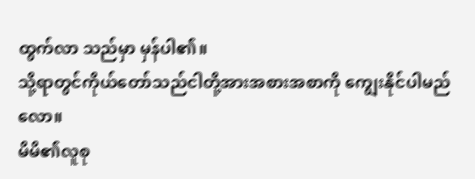ထွက်လာ သည်မှာ မှန်ပါ၏။
သို့ရာတွင်ကိုယ်တော်သည်ငါတို့အားအစားအစာကို ကျွေးနိုင်ပါမည်လော။
မိမိ၏လူစု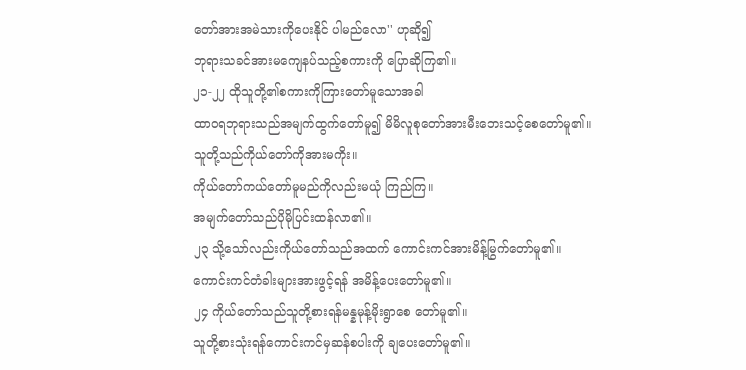တော်အားအမဲသားကိုပေးနိုင် ပါမည်လော'' ဟုဆို၍
ဘုရားသခင်အားမကျေနပ်သည့်စကားကို ပြောဆိုကြ၏။
၂၁-၂၂ ထိုသူတို့၏စကားကိုကြားတော်မူသောအခါ
ထာဝရဘုရားသည်အမျက်ထွက်တော်မူ၍ မိမိလူစုတော်အားမီးဘေးသင့်စေတော်မူ၏။
သူတို့သည်ကိုယ်တော်ကိုအားမကိုး။
ကိုယ်တော်ကယ်တော်မူမည်ကိုလည်းမယုံ ကြည်ကြ။
အမျက်တော်သည်ပိုမိုပြင်းထန်လာ၏။
၂၃ သို့သော်လည်းကိုယ်တော်သည်အထက် ကောင်းကင်အားမိန့်မြွက်တော်မူ၏။
ကောင်းကင်တံခါးများအားဖွင့်ရန် အမိန့်ပေးတော်မူ၏။
၂၄ ကိုယ်တော်သည်သူတို့စားရန်မန္နမုန့်မိုးရွာစေ တော်မူ၏။
သူတို့စားသုံးရန်ကောင်းကင်မှဆန်စပါးကို ချပေးတော်မူ၏။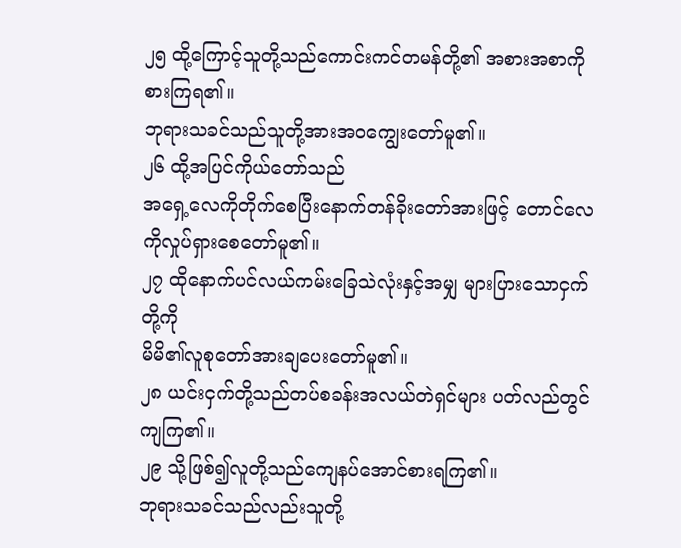၂၅ ထို့ကြောင့်သူတို့သည်ကောင်းကင်တမန်တို့၏ အစားအစာကိုစားကြရ၏။
ဘုရားသခင်သည်သူတို့အားအဝကျွေးတော်မူ၏။
၂၆ ထို့အပြင်ကိုယ်တော်သည်
အရှေ့လေကိုတိုက်စေပြီးနောက်တန်ခိုးတော်အားဖြင့် တောင်လေကိုလှုပ်ရှားစေတော်မူ၏။
၂၇ ထိုနောက်ပင်လယ်ကမ်းခြေသဲလုံးနှင့်အမျှ များပြားသောငှက်တို့ကို
မိမိ၏လူစုတော်အားချပေးတော်မူ၏။
၂၈ ယင်းငှက်တို့သည်တပ်စခန်းအလယ်တဲရှင်များ ပတ်လည်တွင်ကျကြ၏။
၂၉ သို့ဖြစ်၍လူတို့သည်ကျေနပ်အောင်စားရကြ၏။
ဘုရားသခင်သည်လည်းသူတို့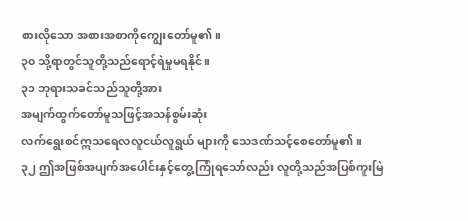စားလိုသော အစားအစာကိုကျွေးတော်မူ၏။
၃၀ သို့ရာတွင်သူတို့သည်ရောင့်ရဲမှုမရနိုင်။
၃၁ ဘုရားသခင်သည်သူတို့အား
အမျက်ထွက်တော်မူသဖြင့်အသန်စွမ်းဆုံး
လက်ရွေးစင်ဣသရေလလူငယ်လူရွယ် များကို သေဒဏ်သင့်စေတော်မူ၏။
၃၂ ဤအဖြစ်အပျက်အပေါင်းနှင့်တွေ့ကြုံရသော်လည်း လူတို့သည်အပြစ်ကူးမြဲ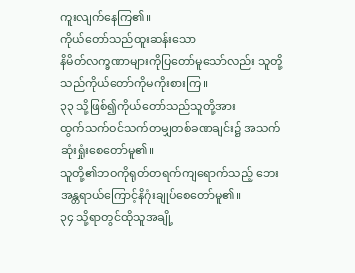ကူးလျက်နေကြ၏။
ကိုယ်တော်သည်ထူးဆန်းသော
နိမိတ်လက္ခဏာများကိုပြတော်မူသော်လည်း သူတို့သည်ကိုယ်တော်ကိုမကိုးစားကြ။
၃၃ သို့ဖြစ်၍ကိုယ်တော်သည်သူတို့အား
ထွက်သက်ဝင်သက်တမျှတစ်ခဏချင်း၌ အသက်ဆုံးရှုံးစေတော်မူ၏။
သူတို့၏ဘဝကိုရုတ်တရက်ကျရောက်သည့် ဘေးအန္တရာယ်ကြောင့်နိဂုံးချုပ်စေတော်မူ၏။
၃၄ သို့ရာတွင်ထိုသူအချို့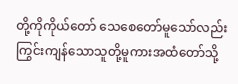တို့ကိုကိုယ်တော် သေစေတော်မူသော်လည်း
ကြွင်းကျန်သောသူတို့မူကားအထံတော်သို့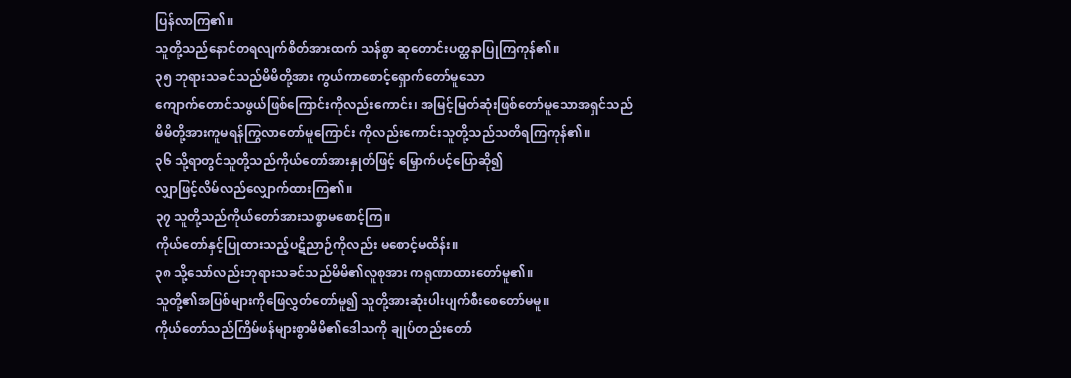ပြန်လာကြ၏။
သူတို့သည်နောင်တရလျက်စိတ်အားထက် သန်စွာ ဆုတောင်းပတ္ထနာပြုကြကုန်၏။
၃၅ ဘုရားသခင်သည်မိမိတို့အား ကွယ်ကာစောင့်ရှောက်တော်မူသော
ကျောက်တောင်သဖွယ်ဖြစ်ကြောင်းကိုလည်းကောင်း၊ အမြင့်မြတ်ဆုံးဖြစ်တော်မူသောအရှင်သည်
မိမိတို့အားကူမရန်ကြွလာတော်မူကြောင်း ကိုလည်းကောင်းသူတို့သည်သတိရကြကုန်၏။
၃၆ သို့ရာတွင်သူတို့သည်ကိုယ်တော်အားနှုတ်ဖြင့် မြှောက်ပင့်ပြောဆို၍
လျှာဖြင့်လိမ်လည်လျှောက်ထားကြ၏။
၃၇ သူတို့သည်ကိုယ်တော်အားသစ္စာမစောင့်ကြ။
ကိုယ်တော်နှင့်ပြုထားသည့်ပဋိညာဉ်ကိုလည်း မစောင့်မထိန်း။
၃၈ သို့သော်လည်းဘုရားသခင်သည်မိမိ၏လူစုအား ကရုဏာထားတော်မူ၏။
သူတို့၏အပြစ်များကိုဖြေလွှတ်တော်မူ၍ သူတို့အားဆုံးပါးပျက်စီးစေတော်မမူ။
ကိုယ်တော်သည်ကြိမ်ဖန်များစွာမိမိ၏ဒေါသကို ချုပ်တည်းတော်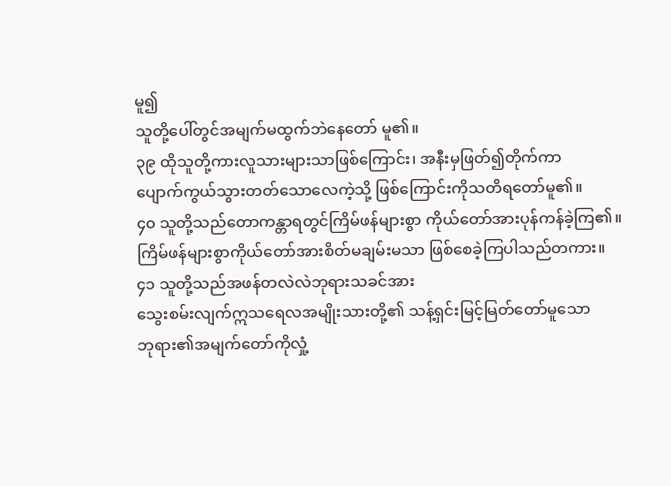မူ၍
သူတို့ပေါ်တွင်အမျက်မထွက်ဘဲနေတော် မူ၏။
၃၉ ထိုသူတို့ကားလူသားများသာဖြစ်ကြောင်း၊ အနီးမှဖြတ်၍တိုက်ကာ
ပျောက်ကွယ်သွားတတ်သောလေကဲ့သို့ ဖြစ်ကြောင်းကိုသတိရတော်မူ၏။
၄၀ သူတို့သည်တောကန္တာရတွင်ကြိမ်ဖန်များစွာ ကိုယ်တော်အားပုန်ကန်ခဲ့ကြ၏။
ကြိမ်ဖန်များစွာကိုယ်တော်အားစိတ်မချမ်းမသာ ဖြစ်စေခဲ့ကြပါသည်တကား။
၄၁ သူတို့သည်အဖန်တလဲလဲဘုရားသခင်အား
သွေးစမ်းလျက်ဣသရေလအမျိုးသားတို့၏ သန့်ရှင်းမြင့်မြတ်တော်မူသော
ဘုရား၏အမျက်တော်ကိုလှုံ့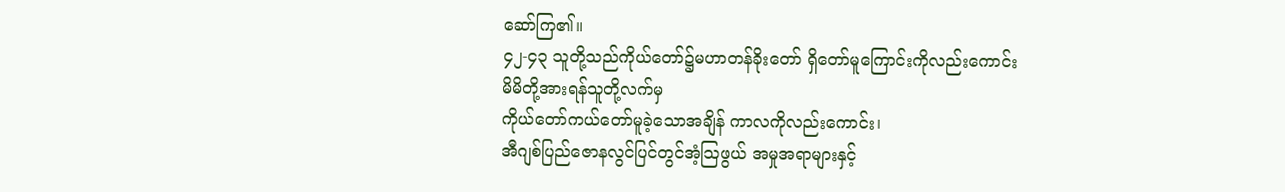ဆော်ကြ၏။
၄၂-၄၃ သူတို့သည်ကိုယ်တော်၌မဟာတန်ခိုးတော် ရှိတော်မူကြောင်းကိုလည်းကောင်း
မိမိတို့အားရန်သူတို့လက်မှ
ကိုယ်တော်ကယ်တော်မူခဲ့သောအချိန် ကာလကိုလည်းကောင်း၊
အီဂျစ်ပြည်ဇောနလွင်ပြင်တွင်အံ့သြဖွယ် အမှုအရာများနှင့်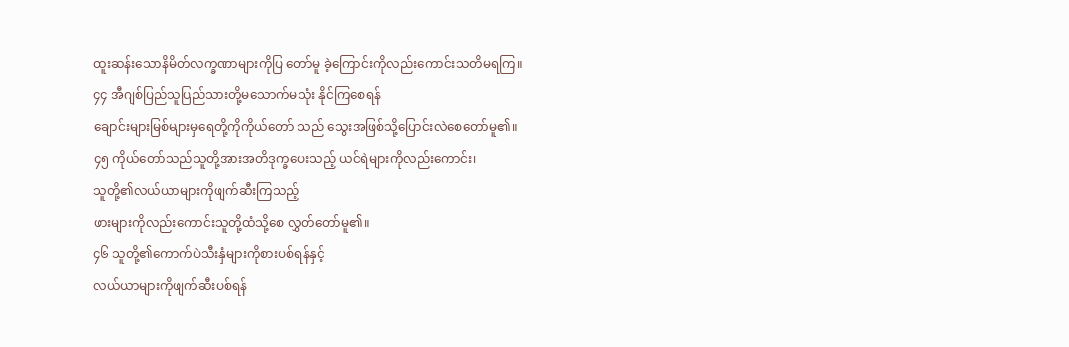ထူးဆန်းသောနိမိတ်လက္ခဏာများကိုပြ တော်မူ ခဲ့ကြောင်းကိုလည်းကောင်းသတိမရကြ။
၄၄ အီဂျစ်ပြည်သူပြည်သားတို့မသောက်မသုံး နိုင်ကြစေရန်
ချောင်းများမြစ်များမှရေတို့ကိုကိုယ်တော် သည် သွေးအဖြစ်သို့ပြောင်းလဲစေတော်မူ၏။
၄၅ ကိုယ်တော်သည်သူတို့အားအတိဒုက္ခပေးသည့် ယင်ရဲများကိုလည်းကောင်း၊
သူတို့၏လယ်ယာများကိုဖျက်ဆီးကြသည့်
ဖားများကိုလည်းကောင်းသူတို့ထံသို့စေ လွှတ်တော်မူ၏။
၄၆ သူတို့၏ကောက်ပဲသီးနှံများကိုစားပစ်ရန်နှင့်
လယ်ယာများကိုဖျက်ဆီးပစ်ရန်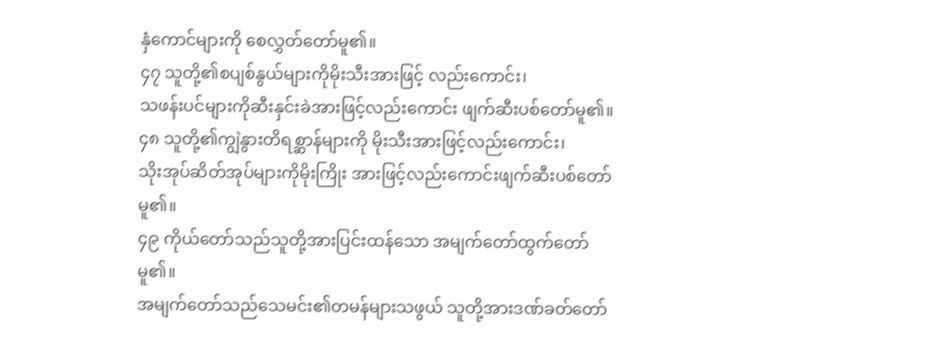နှံကောင်များကို စေလွှတ်တော်မူ၏။
၄၇ သူတို့၏စပျစ်နွယ်များကိုမိုးသီးအားဖြင့် လည်းကောင်း၊
သဖန်းပင်များကိုဆီးနှင်းခဲအားဖြင့်လည်းကောင်း ဖျက်ဆီးပစ်တော်မူ၏။
၄၈ သူတို့၏ကျွဲနွားတိရစ္ဆာန်များကို မိုးသီးအားဖြင့်လည်းကောင်း၊
သိုးအုပ်ဆိတ်အုပ်များကိုမိုးကြိုး အားဖြင့်လည်းကောင်းဖျက်ဆီးပစ်တော်မူ၏။
၄၉ ကိုယ်တော်သည်သူတို့အားပြင်းထန်သော အမျက်တော်ထွက်တော်မူ၏။
အမျက်တော်သည်သေမင်း၏တမန်များသဖွယ် သူတို့အားဒဏ်ခတ်တော်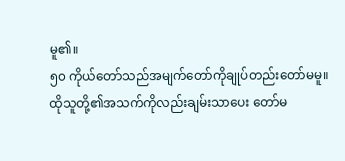မူ၏။
၅၀ ကိုယ်တော်သည်အမျက်တော်ကိုချုပ်တည်းတော်မမူ။
ထိုသူတို့၏အသက်ကိုလည်းချမ်းသာပေး တော်မ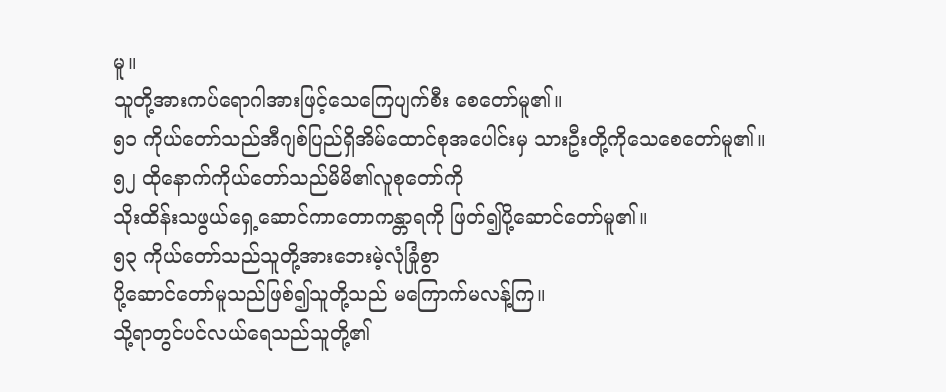မူ။
သူတို့အားကပ်ရောဂါအားဖြင့်သေကြေပျက်စီး စေတော်မူ၏။
၅၁ ကိုယ်တော်သည်အီဂျစ်ပြည်ရှိအိမ်ထောင်စုအပေါင်းမှ သားဦးတို့ကိုသေစေတော်မူ၏။
၅၂ ထိုနောက်ကိုယ်တော်သည်မိမိ၏လူစုတော်ကို
သိုးထိန်းသဖွယ်ရှေ့ဆောင်ကာတောကန္တာရကို ဖြတ်၍ပို့ဆောင်တော်မူ၏။
၅၃ ကိုယ်တော်သည်သူတို့အားဘေးမဲ့လုံခြုံစွာ
ပို့ဆောင်တော်မူသည်ဖြစ်၍သူတို့သည် မကြောက်မလန့်ကြ။
သို့ရာတွင်ပင်လယ်ရေသည်သူတို့၏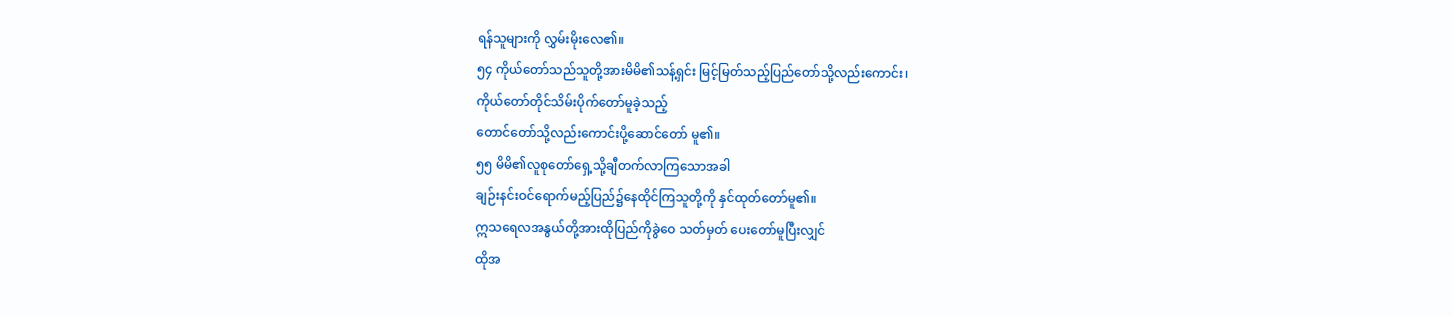ရန်သူများကို လွှမ်းမိုးလေ၏။
၅၄ ကိုယ်တော်သည်သူတို့အားမိမိ၏သန့်ရှင်း မြင့်မြတ်သည့်ပြည်တော်သို့လည်းကောင်း၊
ကိုယ်တော်တိုင်သိမ်းပိုက်တော်မူခဲ့သည့်
တောင်တော်သို့လည်းကောင်းပို့ဆောင်တော် မူ၏။
၅၅ မိမိ၏လူစုတော်ရှေ့သို့ချီတက်လာကြသောအခါ
ချဉ်းနင်းဝင်ရောက်မည့်ပြည်၌နေထိုင်ကြသူတို့ကို နှင်ထုတ်တော်မူ၏။
ဣသရေလအနွယ်တို့အားထိုပြည်ကိုခွဲဝေ သတ်မှတ် ပေးတော်မူပြီးလျှင်
ထိုအ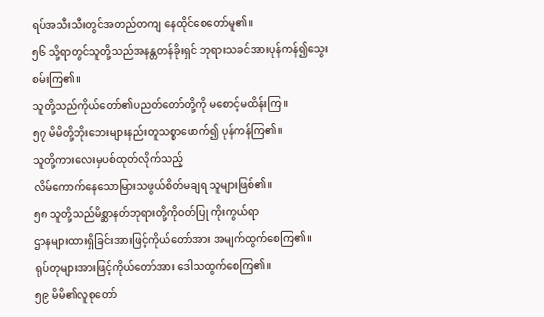ရပ်အသီးသီးတွင်အတည်တကျ နေထိုင်စေတော်မူ၏။
၅၆ သို့ရာတွင်သူတို့သည်အနန္တတန်ခိုးရှင် ဘုရားသခင်အားပုန်ကန်၍သွေးစမ်းကြ၏။
သူတို့သည်ကိုယ်တော်၏ပညတ်တော်တို့ကို မစောင့်မထိန်းကြ။
၅၇ မိမိတို့ဘိုးဘေးများနည်းတူသစ္စာဖောက်၍ ပုန်ကန်ကြ၏။
သူတို့ကားလေးမှပစ်ထုတ်လိုက်သည့်
လိမ်ကောက်နေသောမြားသဖွယ်စိတ်မချရ သူများဖြစ်၏။
၅၈ သူတို့သည်မိစ္ဆာနတ်ဘုရားတို့ကိုဝတ်ပြု ကိုးကွယ်ရာ
ဌာနများထားရှိခြင်းအားဖြင့်ကိုယ်တော်အား အမျက်ထွက်စေကြ၏။
ရုပ်တုများအားဖြင့်ကိုယ်တော်အား ဒေါသထွက်စေကြ၏။
၅၉ မိမိ၏လူစုတော်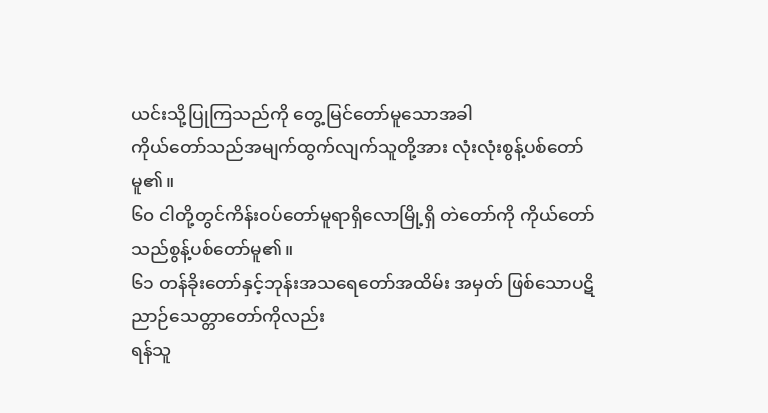ယင်းသို့ပြုကြသည်ကို တွေ့မြင်တော်မူသောအခါ
ကိုယ်တော်သည်အမျက်ထွက်လျက်သူတို့အား လုံးလုံးစွန့်ပစ်တော်မူ၏။
၆၀ ငါတို့တွင်ကိန်းဝပ်တော်မူရာရှိလောမြို့ရှိ တဲတော်ကို ကိုယ်တော်သည်စွန့်ပစ်တော်မူ၏။
၆၁ တန်ခိုးတော်နှင့်ဘုန်းအသရေတော်အထိမ်း အမှတ် ဖြစ်သောပဋိညာဉ်သေတ္တာတော်ကိုလည်း
ရန်သူ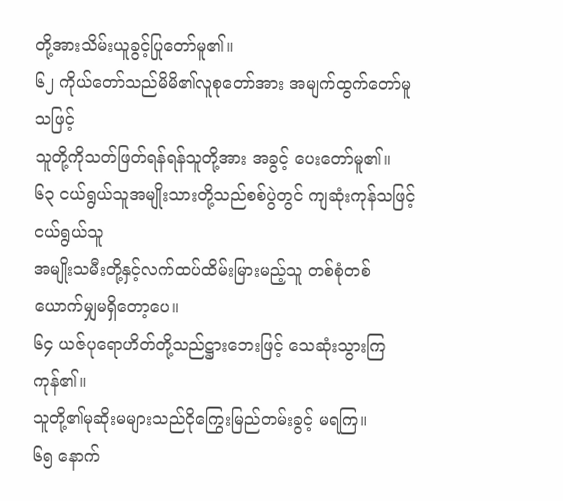တို့အားသိမ်းယူခွင့်ပြုတော်မူ၏။
၆၂ ကိုယ်တော်သည်မိမိ၏လူစုတော်အား အမျက်ထွက်တော်မူသဖြင့်
သူတို့ကိုသတ်ဖြတ်ရန်ရန်သူတို့အား အခွင့် ပေးတော်မူ၏။
၆၃ ငယ်ရွယ်သူအမျိုးသားတို့သည်စစ်ပွဲတွင် ကျဆုံးကုန်သဖြင့်ငယ်ရွယ်သူ
အမျိုးသမီးတို့နှင့်လက်ထပ်ထိမ်းမြားမည့်သူ တစ်စုံတစ်ယောက်မျှမရှိတော့ပေ။
၆၄ ယဇ်ပုရောဟိတ်တို့သည်ဋ္ဌားဘေးဖြင့် သေဆုံးသွားကြကုန်၏။
သူတို့၏မုဆိုးမများသည်ငိုကြွေးမြည်တမ်းခွင့် မရကြ။
၆၅ နောက်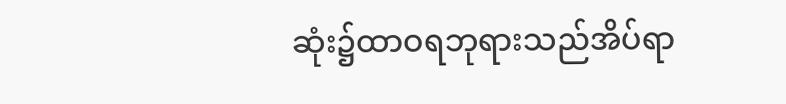ဆုံး၌ထာဝရဘုရားသည်အိပ်ရာ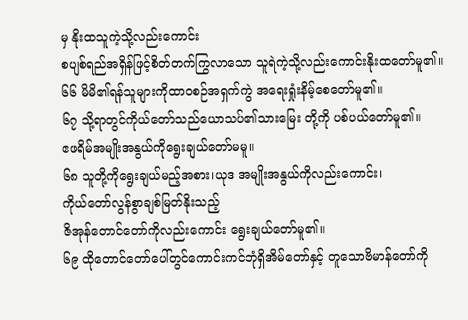မှ နိုးထသူကဲ့သို့လည်းကောင်း
စပျစ်ရည်အရှိန်ဖြင့်စိတ်တက်ကြွလာသော သူရဲကဲ့သို့လည်းကောင်းနိုးထတော်မူ၏။
၆၆ မိမိ၏ရန်သူများကိုထာဝစဉ်အရှက်ကွဲ အရေးရှုံးနိမ့်စေတော်မူ၏။
၆၇ သို့ရာတွင်ကိုယ်တော်သည်ယောသပ်၏သားမြေး တို့ကို ပစ်ပယ်တော်မူ၏။
ဧဖရိမ်အမျိုးအနွယ်ကိုရွေးချယ်တော်မမူ။
၆၈ သူတို့ကိုရွေးချယ်မည့်အစား၊ယုဒ အမျိုးအနွယ်ကိုလည်းကောင်း၊
ကိုယ်တော်လွန်စွာချစ်မြတ်နိုးသည့်
ဇိအုန်တောင်တော်ကိုလည်းကောင်း ရွေးချယ်တော်မူ၏။
၆၉ ထိုတောင်တော်ပေါ်တွင်ကောင်းကင်ဘုံရှိအိမ်တော်နှင့် တူသောဗိမာန်တော်ကို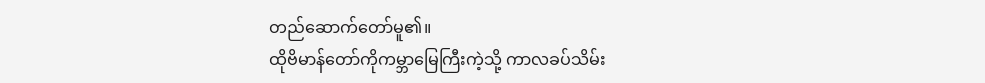တည်ဆောက်တော်မူ၏။
ထိုဗိမာန်တော်ကိုကမ္ဘာမြေကြီးကဲ့သို့ ကာလခပ်သိမ်း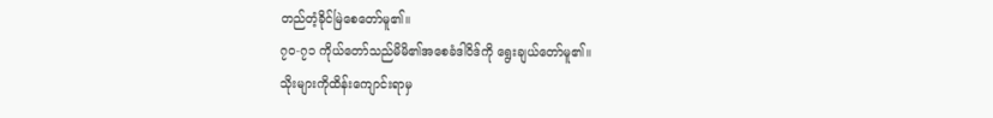တည်တံ့ခိုင်မြဲစေတော်မူ၏။
၇၀-၇၁ ကိုယ်တော်သည်မိမိ၏အစေခံဒါဝိဒ်ကို ရွေးချယ်တော်မူ၏။
သိုးများကိုထိန်းကျောင်းရာမှ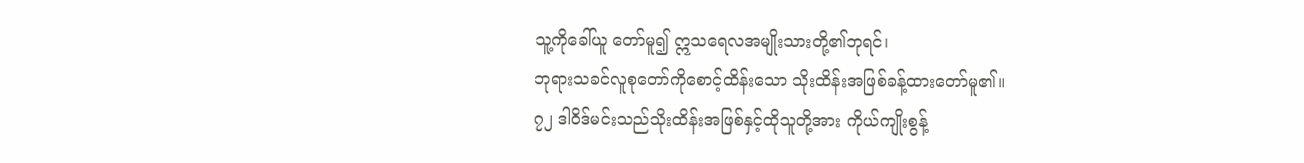သူ့ကိုခေါ်ယူ တော်မူ၍ ဣသရေလအမျိုးသားတို့၏ဘုရင်၊
ဘုရားသခင်လူစုတော်ကိုစောင့်ထိန်းသော သိုးထိန်းအဖြစ်ခန့်ထားတော်မူ၏။
၇၂ ဒါဝိဒ်မင်းသည်သိုးထိန်းအဖြစ်နှင့်ထိုသူတို့အား ကိုယ်ကျိုးစွန့်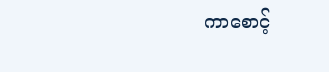ကာစောင့်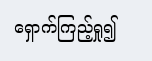ရှောက်ကြည့်ရှု၍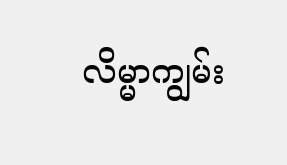လိမ္မာကျွမ်း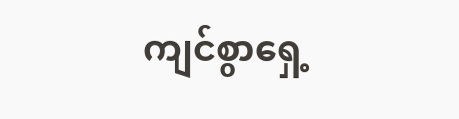ကျင်စွာရှေ့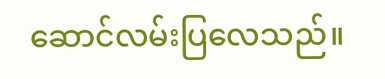ဆောင်လမ်းပြလေသည်။